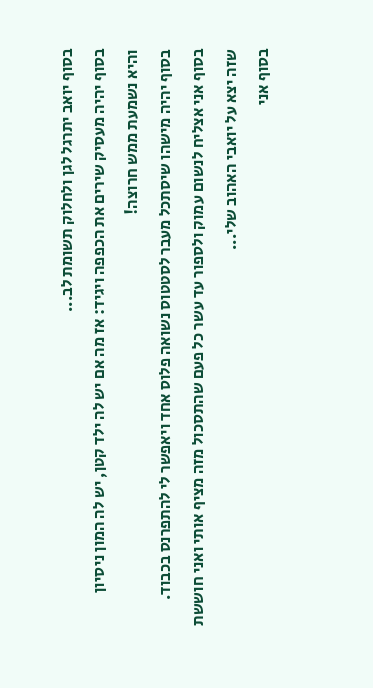בסוף יואב יתרגל לגן ולחלוק תשומת לב...
בסוף יהיה מעסיק שירים את הכפפה ויגיד: אז מה אם יש לה ילד קטן, יש לה המון ניסיון
והיא נשמעת ממש חרוצה!
בסוף יהיה מישהו שיסתכל מעבר לסטטוס נשואה פלוס אחד ויאפשר לי להתפרנס בכבוד.
בסוף אני אצליח לנשום עמוק ולספור עד עשר כל פעם שהתסכול מזה מציף אותי ואני חוששת שזה יצא על יואבי האהוב שלי...
בסוף אני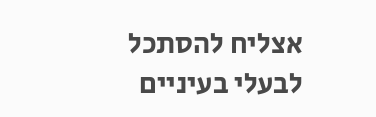אצליח להסתכל לבעלי בעיניים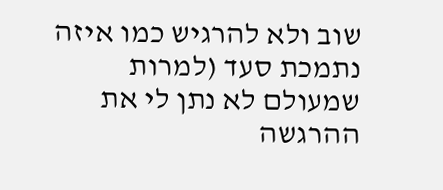שוב ולא להרגיש כמו איזה נתמכת סעד (למרות שמעולם לא נתן לי את ההרגשה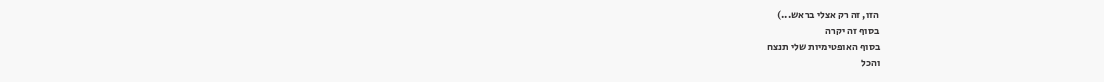הזו, זה רק אצלי בראש...)
בסוף זה יקרה
בסוף האופטימיות שלי תנצח
והכל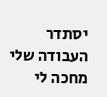יסתדר
העבודה שלי מחכה לי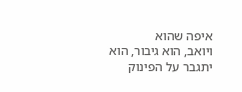איפה שהוא
ויואב, הוא גיבור, הוא יתגבר על הפינוק